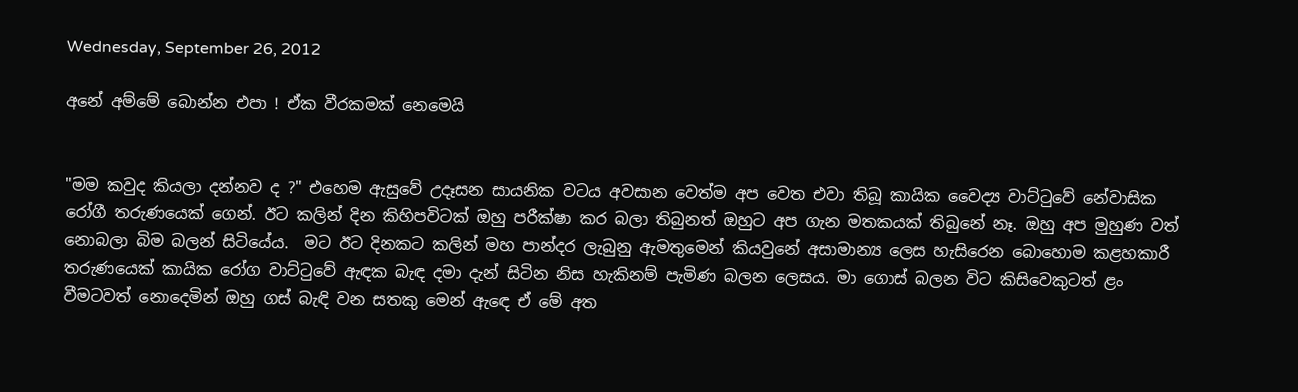Wednesday, September 26, 2012

අනේ අම්මේ බොන්න එපා ! ඒක වීරකමක් නෙමෙයි


"මම කවුද කියලා දන්නව ද ?" එහෙම ඇසුවේ උදෑසන සායනික වටය අවසාන වෙත්ම අප වෙත එවා තිබූ කායික වෛද්‍ය වාට්ටුවේ නේවාසික රෝගී තරුණයෙක් ගෙන්. ඊට කලින් දින කිහිපවිටක් ඔහු පරීක්ෂා කර බලා තිබුනත් ඔහුට අප ගැන මතකයක් තිබුනේ නෑ. ඔහු අප මුහුණ වත් නොබලා බිම බලන් සිටියේය.  මට ඊට දිනකට කලින් මහ පාන්දර ලැබුනු ඇමතුමෙන් කියවුනේ අසාමාන්‍ය ලෙස හැසිරෙන බොහොම කළහකාරී තරුණයෙක් කායික රෝග වාට්ටුවේ ඇඳක බැඳ දමා දැන් සිටින නිස හැකිනම් පැමිණ බලන ලෙසය. මා ගොස් බලන විට කිසිවෙකුටත් ළං වීමටවත් නොදෙමින් ඔහු ගස් බැඳි වන සතකු මෙන් ඇඳෙ ඒ මේ අත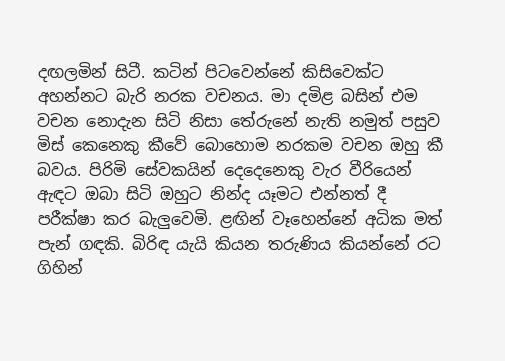දඟලමින් සිටී. කටින් පිටවෙන්නේ කිසිවෙක්ට අහන්නට බැරි නරක වචනය. මා දමිළ බසින් එම වචන නොදැන සිටි නිසා තේරුනේ නැති නමුත් පසුව මිස් කෙනෙකු කීවේ බොහොම නරකම වචන ඔහු කී බවය. පිරිමි සේවකයින් දෙදෙනෙකු වැර වීරියෙන් ඇඳට ඔබා සිටි ඔහුට නින්ද යෑමට එන්නත් දී පරීක්ෂා කර බැලුවෙමි. ළඟින් වෑහෙන්නේ අධික මත් පැන් ගඳකි. බිරිඳ යැයි කියන තරුණිය කියන්නේ රට ගිහින්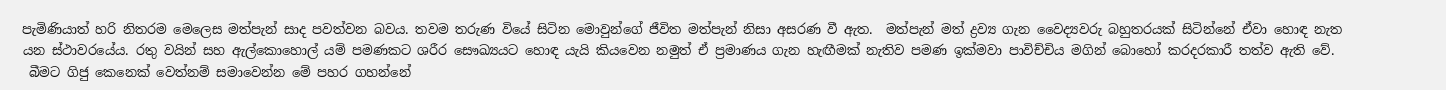පැමිණියාත් හරි නිතරම මෙලෙස මත්පැන් සාද පවත්වන බවය. තවම තරුණ වියේ සිටින මොවුන්ගේ ජීවිත මත්පැන් නිසා අසරණ වී ඇත.  මත්පැන් මත් ද්‍රව්‍ය ගැන වෛද්‍යවරු බහුතරයක් සිටින්නේ ඒවා හොඳ නැත යන ස්ථාවරයේය. රතු වයින් සහ ඇල්කොහොල් යම් පමණකට ශරීර සෞඛ්‍යයට හොඳ යැයි කියවෙන නමුත් ඒ ප්‍රමාණය ගැන හැඟීමක් නැතිව පමණ ඉක්මවා පාවිච්චිය මගින් බොහෝ කරදරකාරී තත්ව ඇති වේ.
 බීමට ගිජු කෙනෙක් වෙත්නම් සමාවෙන්න මේ පහර ගහන්නේ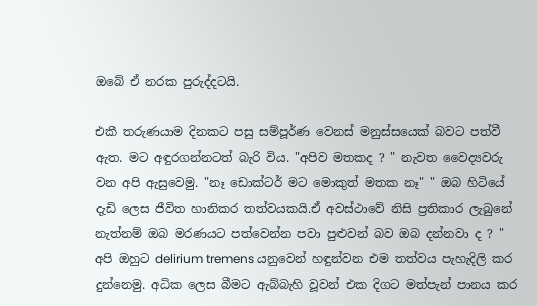ඔබේ ඒ නරක පුරුද්දටයි.

එකී තරුණයාම දිනකට පසු සම්පූර්ණ වෙනස් මනුස්සයෙක් බවට පත්වී ඇත. මට අඳුරගන්නටත් බැරි විය. "අපිව මතකද ? " නැවත වෛද්‍යවරු වන අපි ඇසුවෙමු. "නෑ ඩොක්ටර් මට මොකුත් මතක නෑ" " ඔබ හිටියේ දැඩි ලෙස ජීවිත හානිකර තත්වයකයි.ඒ අවස්ථාවේ නිසි ප්‍රතිකාර ලැබුනේ නැත්නම් ඔබ මරණයට පත්වෙන්න පවා පුළුවන් බව ඔබ දන්නවා ද ? " අපි ඔහුට delirium tremens යනුවෙන් හඳුන්වන එම තත්වය පැහැදිලි කර දුන්නෙමු. අධික ලෙස බීමට ඇබ්බැහි වූවන් එක දිගට මත්පැන් පානය කර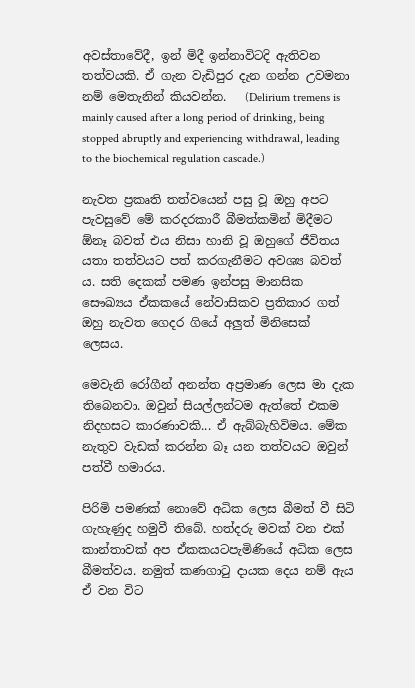අවස්තාවේදී, ඉන් මිදී ඉන්නාවිටදි ඇතිවන තත්වයකි. ඒ ගැන වැඩිපුර දැන ගන්න උවමනා නම් මෙතැනින් කියවන්න.   (Delirium tremens is mainly caused after a long period of drinking, being stopped abruptly and experiencing withdrawal, leading to the biochemical regulation cascade.)

නැවත ප්‍රකෘති තත්වයෙන් පසු වූ ඔහු අපට පැවසුවේ මේ කරදරකාරී බීමත්කමින් මිදීමට ඕනෑ බවත් එය නිසා හානි වූ ඔහුගේ ජීවිතය යතා තත්වයට පත් කරගැනීමට අවශ්‍ය බවත්‍ ය. සති දෙකක් පමණ ඉන්පසු මානසික සෞඛ්‍යය ඒකකයේ නේවාසිකව ප්‍රතිකාර ගත් ඔහු නැවත ගෙදර ගියේ අලුත් මිනිසෙක් ලෙසය.

මෙවැනි රෝගීන් අනන්ත අප්‍රමාණ ලෙස මා දැක තිබෙනවා. ඔවුන් සියල්ලන්ටම ඇත්තේ එකම නිදහසට කාරණාවකි... ඒ ඇබ්බැහිවිමය. මේක නැතුව වැඩක් කරන්න බෑ යන තත්වයට ඔවුන් පත්වී හමාරය.

පිරිමි පමණක් නොවේ අධික ලෙස බීමත් වී සිටි ගැහැණුද හමුවී තිබේ. හත්දරු මවක් වන එක් කාන්තාවක් අප ඒකකයටපැමිණියේ අධික ලෙස බීමත්වය. නමුත් කණගාටු දායක දෙය නම් ඇය ඒ වන විට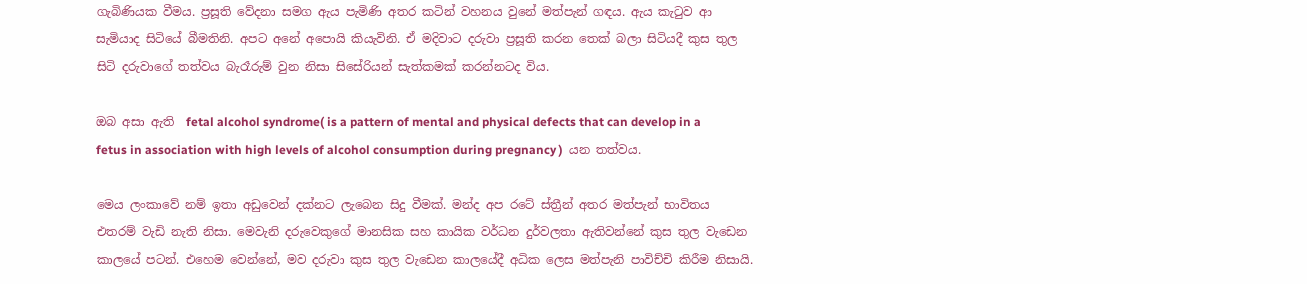ගැබිණියක වීමය. ප්‍රසූති වේදනා සමග ඇය පැමිණි අතර කටින් වහනය වුනේ මත්පැන් ගඳය. ඇය කැටුව ආ සැමියාද සිටියේ බීමතිනි. අපට අනේ අපොයි කියැවිනි. ඒ මදිවාට දරුවා ප්‍රසූති කරන තෙක් බලා සිටියදී කුස තුල සිටි දරුවාගේ තත්වය බැරෑරුම් වුන නිසා සිසේරියන් සැත්කමක් කරන්නටද විය.

ඔබ අසා ඇති  fetal alcohol syndrome( is a pattern of mental and physical defects that can develop in a fetus in association with high levels of alcohol consumption during pregnancy )  යන තත්වය.

මෙය ලංකාවේ නම් ඉතා අඩුවෙන් දක්නට ලැබෙන සිදු වීමක්. මන්ද අප රටේ ස්ත්‍රීන් අතර මත්පැන් භාවිතය එතරම් වැඩි නැති නිසා. මෙවැනි දරුවෙකුගේ මානසික සහ කායික වර්ධන දුර්වලතා ඇතිවන්නේ කුස තුල වැඩෙන කාලයේ පටන්. එහෙම වෙන්නේ, මව දරුවා කුස තුල වැඩෙන කාලයේදී අධික ලෙස මත්පැනි පාවිච්චි කිරීම නිසායි.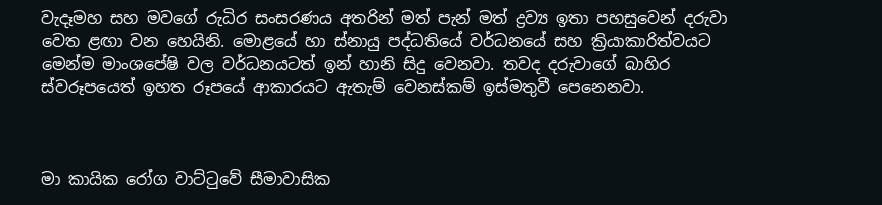වැදෑමහ සහ මවගේ රුධිර සංසරණය අතරින් මත් පැන් මත් ද්‍රව්‍ය ඉතා පහසුවෙන් දරුවා වෙත ළඟා වන හෙයිනි. මොළයේ හා ස්නායු පද්ධතියේ වර්ධනයේ සහ ක්‍රියාකාරිත්වයට මෙන්ම මාංශපේෂි වල වර්ධනයටත් ඉන් හානි සිදු වෙනවා. තවද දරුවාගේ බාහිර ස්වරූපයෙත් ඉහත රූපයේ ආකාරයට ඇතැම් වෙනස්කම් ඉස්මතුවී පෙනෙනවා.



මා කායික රෝග වාට්ටුවේ සීමාවාසික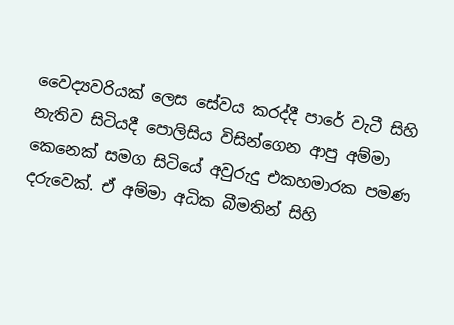වෛද්‍යවරියක් ලෙස සේවය කරද්දී පාරේ වැටී සිහි නැතිව සිටියදී පොලිසිය විසින්ගෙන ආපු අම්මා කෙනෙක් සමග සිටියේ අවුරුදු එකහමාරක පමණ දරුවෙක්. ඒ අම්මා අධික බීමතින් සිහි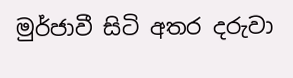මුර්ජාවී සිටි අතර දරුවා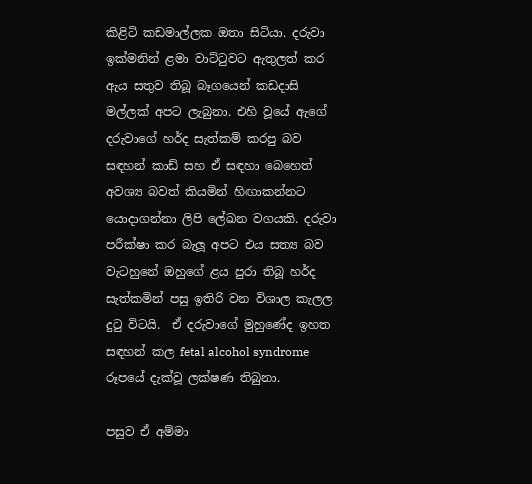කිළිටි කඩමාල්ලක ඔතා සිටියා. දරුවා ඉක්මනින් ළමා වාට්ටුවට ඇතුලත් කර ඇය සතුව තිබූ බෑගයෙන් කඩදාසි මල්ලක් අපට ලැබුනා. එහි වූයේ ඇගේ දරුවාගේ හර්ද සැත්කම් කරපු බව සඳහන් කාඩ් සහ ඒ සඳහා බෙහෙත් අවශ්‍ය බවත් කියමින් හිඟාකන්නට යොදාගන්නා ලිපි ලේඛන වගයකි. දරුවා පරීක්ෂා කර බැලූ අපට එය සත්‍ය බව වැටහුනේ ඔහුගේ ළය පුරා තිබූ හර්ද සැත්කමින් පසු ඉතිරි වන විශාල කැලල දුටු විටයි.  ඒ දරුවාගේ මුහුණේද ඉහත සඳහන් කල fetal alcohol syndrome රූපයේ දැක්වූ ලක්ෂණ තිබුනා.

පසුව ඒ අම්මා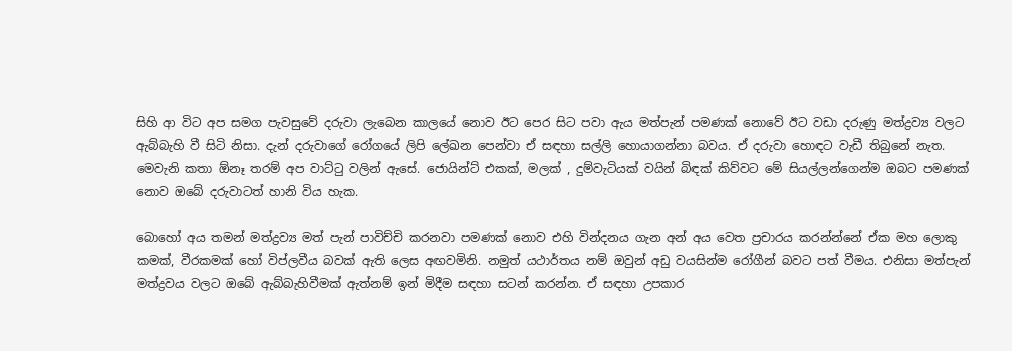සිහි ආ විට අප සමග පැවසුවේ දරුවා ලැබෙන කාලයේ නොව ඊට පෙර සිට පවා ඇය මත්පැන් පමණක් නොවේ ඊට වඩා දරුණු මත්ද්‍රව්‍ය වලට ඇබ්බැහි වී සිටි නිසා. දැන් දරුවාගේ රෝගයේ ලිපි ලේඛන පෙන්වා ඒ සඳහා සල්ලි හොයාගන්නා බවය. ඒ දරුවා හොඳට වැඩී තිබුනේ නැත. මෙවැනි කතා ඕනෑ තරම් අප වාට්ටු වලින් ඇසේ. ජොයින්ට් එකක්, මලක් , දුම්වැටියක් වයින් බිඳක් කිව්වට මේ සියල්ලන්ගෙන්ම ඔබට පමණක් නොව ඔබේ දරුවාටත් හානි විය හැක.

බොහෝ අය තමන් මත්ද්‍රව්‍ය මත් පැන් පාවිච්චි කරනවා පමණක් නොව එහි වින්දනය ගැන අන් අය වෙත ප්‍රචාරය කරන්න්නේ ඒක මහ ලොකු කමක්, වීරකමක් හෝ විප්ලවීය බවක් ඇති ලෙස අඟවමිනි. නමුත් යථාර්තය නම් ඔවුන් අඩු වයසින්ම රෝගීන් බවට පත් වීමය. එනිසා මත්පැන් මත්ද්‍රවය වලට ඔබේ ඇබ්බැහිවීමක් ඇත්නම් ඉන් මිදීම සඳහා සටන් කරන්න. ඒ සඳහා උපකාර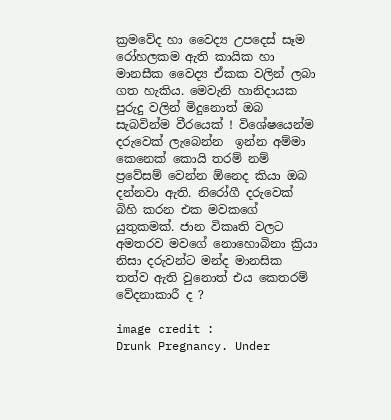ක්‍රමවේද හා වෛද්‍ය උපදෙස් සෑම රෝහලකම ඇති කායික හා මානසීක වෛද්‍ය ඒකක වලින් ලබා ගත හැකිය. මෙවැනි හානිදායක පුරුදු වලින් මිදුනොත් ඔබ සැබවින්ම වීරයෙක් ! විශේෂයෙන්ම දරුවෙක් ලැබෙන්න  ඉන්න අම්මා කෙනෙක් කොයි තරම් නම් ප්‍රවේසම් වෙන්න ඕනෙද කියා ඔබ දන්නවා ඇති. නිරෝගී දරුවෙක් බිහි කරන එක මවකගේ යුතුකමක්. ජාන විකෘති වලට අමතරව මවගේ නොහොබිනා ක්‍රියා නිසා දරුවන්ට මන්ද මානසික තත්ව ඇති වුනොත් එය කෙතරම් වේදනාකාරී ද ?

image credit :
Drunk Pregnancy. Under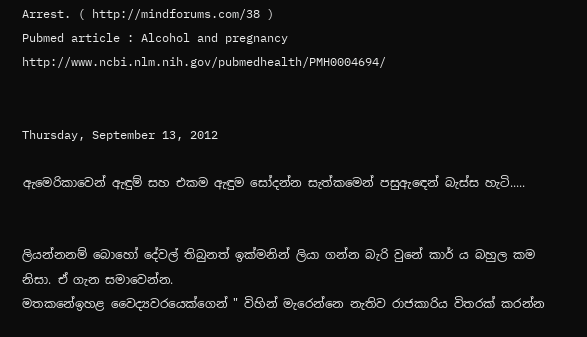Arrest. ( http://mindforums.com/38 )
Pubmed article : Alcohol and pregnancy  http://www.ncbi.nlm.nih.gov/pubmedhealth/PMH0004694/


Thursday, September 13, 2012

ඇමෙරිකාවෙන් ඇඳුම් සහ එකම ඇඳුම සෝදන්න සැත්කමෙන් පසුඇඳෙන් බැස්ස හැටි.....


ලියන්නනම් බොහෝ දේවල් තිබුනත් ඉක්මනින් ලියා ගන්න බැරි වුනේ කාර් ය බහුල කම නිසා. ඒ ගැන සමාවෙන්න.
මතකනේඉහළ වෛද්‍යවරයෙක්ගෙන් " විහින් මැරෙන්නෙ නැතිව රාජකාරිය විතරක් කරන්න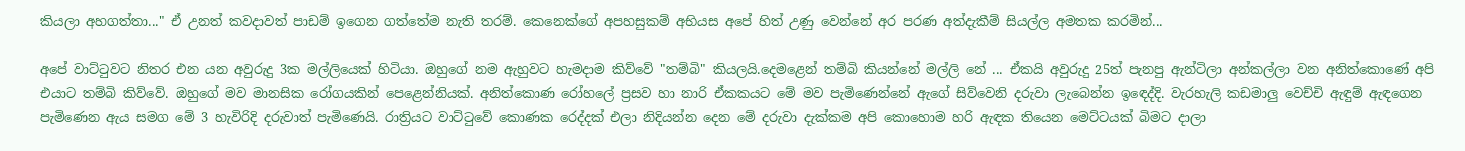කියලා අහගත්තා..." ඒ උනත් කවදාවත් පාඩම් ඉගෙන ගත්තේම නැති තරම්. කෙනෙක්ගේ අපහසුකම් අභියස අපේ හිත් උණු වෙන්නේ අර පරණ අත්දැකීම් සියල්ල අමතක කරමින්...

අපේ වාට්ටුවට නිතර එන යන අවුරුදු 3ක මල්ලියෙක් හිටියා. ඔහුගේ නම ඇහුවට හැමදාම කිව්වේ "තම්බි" කියලයි.දෙමළෙන් තම්බි කියන්නේ මල්ලි නේ ... ඒකයි අවුරුදු 25ත් පැනපු ඇන්ටිලා අන්කල්ලා වන අනිත්කොණේ අපි එයාට තම්බි කිව්වේ. ඔහුගේ මව මානසික රෝගයකින් පෙළෙන්නියක්. අනිත්කොණ රෝහලේ ප්‍රසව හා නාරි ඒකකයට මේ මව පැමිණෙන්නේ ඇගේ සිව්වෙනි දරුවා ලැබෙන්න ඉඳෙද්දි. වැරහැලි කඩමාලු වෙච්චි ඇඳුම් ඇඳගෙන පැමිණෙන ඇය සමග මේ 3 හැවිරිදි දරුවාත් පැමිණෙයි. රාත්‍රියට වාට්ටුවේ කොණක රෙද්දක් එලා නිදියන්න දෙන මේ දරුවා දැක්කම අපි කොහොම හරි ඇඳක තියෙන මෙට්ටයක් බිමට දාලා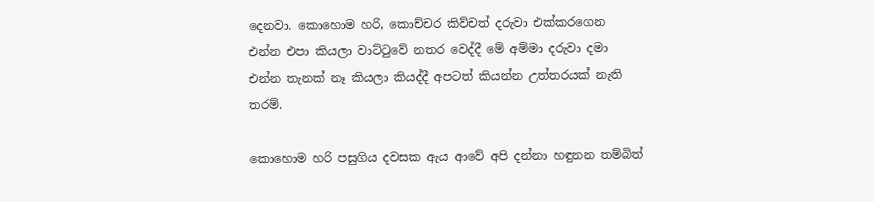දෙනවා. කොහොම හරි, කොච්චර කිව්චත් දරුවා එක්කරගෙන එන්න එපා කියලා වාට්ටුවේ නතර වෙද්දී මේ අම්මා දරුවා දමා එන්න තැනක් නෑ කියලා කියද්දී අපටත් කියන්න උත්තරයක් නැති තරම්.

කොහොම හරි පසුගිය දවසක ඇය ආවේ අපි දන්නා හඳුනන තම්බිත්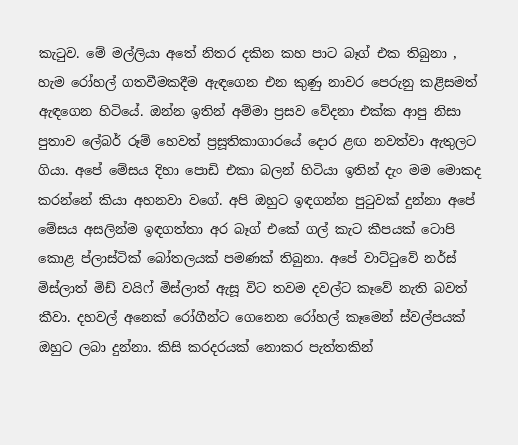කැටුව. මේ මල්ලියා අතේ නිතර දකින කහ පාට බෑග් එක තිබුනා , හැම රෝහල් ගතවීමකදීම ඇඳගෙන එන කුණු නාවර පෙරුනු කළිසමත් ඇඳගෙන හිටියේ. ඔන්න ඉතින් අම්මා ප්‍රසව වේදනා එක්ක ආපු නිසා පුතාව ලේබර් රූම් හෙවත් ප්‍රසූතිකාගාරයේ දොර ළඟ නවත්වා ඇතුලට ගියා. අපේ මේසය දිහා පොඩි එකා බලන් හිටියා ඉතින් දැං මම මොකද කරන්නේ කියා අහනවා වගේ. අපි ඔහුට ඉඳගන්න පුටුවක් දුන්නා අපේ මේසය අසලින්ම ඉඳගත්තා අර බෑග් එකේ ගල් කැට කීපයක් ටොපි කොළ ප්ලාස්ටික් බෝතලයක් පමණක් තිබුනා. අපේ වාට්ටුවේ නර්ස් මිස්ලාත් මිඩ් වයිෆ් මිස්ලාත් ඇසූ විට තවම දවල්ට කෑවේ නැති බවත් කීවා. දහවල් අනෙක් රෝගීන්ට ගෙනෙන රෝහල් කෑමෙන් ස්වල්පයක් ඔහුට ලබා දුන්නා. කිසි කරදරයක් නොකර පැත්තකින්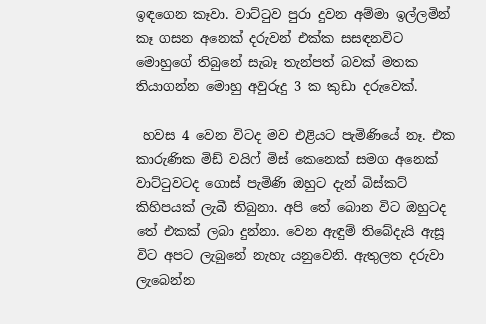ඉඳගෙන කෑවා. වාට්ටුව පුරා දුවන අම්මා ඉල්ලමින් කෑ ගසන අනෙක් දරුවන් එක්ක සසඳනවිට මොහුගේ තිබුනේ සැබෑ තැන්පත් බවක් මතක තියාගන්න මොහු අවුරුදු 3 ක කුඩා දරුවෙක්.

 හවස 4 වෙන විටද මව එළියට පැමිණියේ නෑ. එක කාරුණික මිඩ් වයිෆ් මිස් කෙනෙක් සමග අනෙක් වාට්ටුවටද ගොස් පැමිණි ඔහුට දැන් බිස්කට් කිහිපයක් ලැබී තිබුනා. අපි තේ බොන විට ඔහුටද තේ එකක් ලබා දුන්නා. වෙන ඇඳුම් තිබේදැයි ඇසූ විට අපට ලැබුනේ නැහැ යනුවෙනි. ඇතුලත දරුවා ලැබෙන්න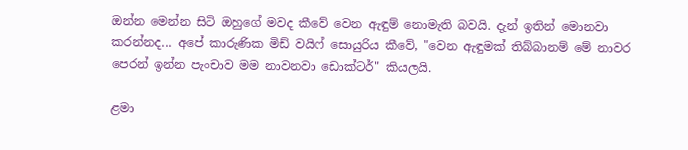ඔන්න මෙන්න සිටි ඔහුගේ මවද කීවේ වෙන ඇඳුම් නොමැති බවයි. දැන් ඉතින් මොනවා කරන්නද... අපේ කාරුණික මිඩ් වයිෆ් සොයුරිය කීවේ, "වෙන ඇඳුමක් තිබ්බානම් මේ නාවර පෙරන් ඉන්න පැංචාව මම නාවනවා ඩොක්ටර්" කියලයි.

ළමා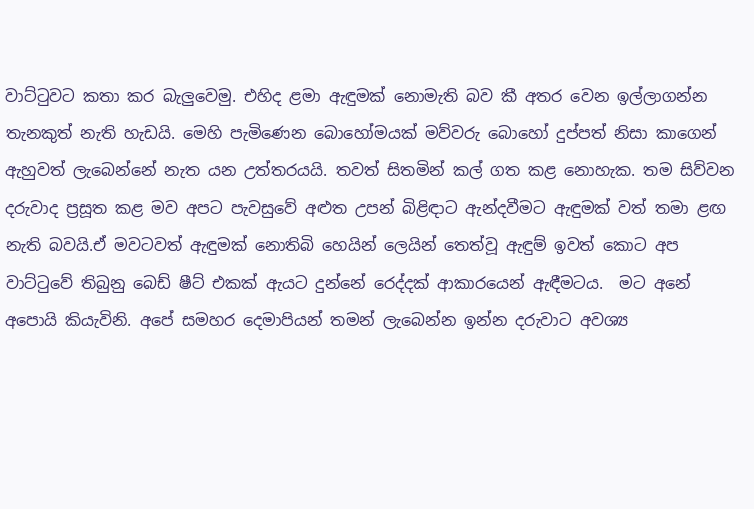වාට්ටුවට කතා කර බැලුවෙමු. එහිද ළමා ඇඳුමක් නොමැති බව කී අතර වෙන ඉල්ලාගන්න තැනකුත් නැති හැඩයි. මෙහි පැමිණෙන බොහෝමයක් මව්වරු බොහෝ දුප්පත් නිසා කාගෙන් ඇහුවත් ලැබෙන්නේ නැත යන උත්තරයයි. තවත් සිතමින් කල් ගත කළ නොහැක. තම සිව්වන දරුවාද ප්‍රසූත කළ මව අපට පැවසුවේ අළුත උපන් බිළිඳාට ඇන්දවීමට ඇඳුමක් වත් තමා ළඟ නැති බවයි.ඒ මවටවත් ඇඳුමක් නොතිබි හෙයින් ලෙයින් තෙත්වූ ඇඳුම් ඉවත් කොට අප වාට්ටුවේ තිබුනු බෙඩ් ෂීට් එකක් ඇයට දුන්නේ රෙද්දක් ආකාරයෙන් ඇඳීමටය.  මට අනේ අපොයි කියැවිනි. අපේ සමහර දෙමාපියන් තමන් ලැබෙන්න ඉන්න දරුවාට අවශ්‍ය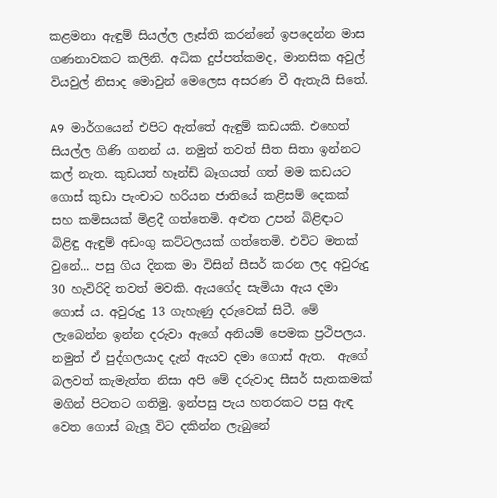කළමනා ඇඳුම් සියල්ල ලෑස්ති කරන්නේ ඉපදෙන්න මාස ගණනාවකට කලිනි. අධික දුප්පත්කමද, මානසික අවුල් වියවුල් නිසාද මොවුන් මෙලෙස අසරණ වී ඇතැයි සිතේ.

A9 මාර්ගයෙන් එපිට ඇත්තේ ඇඳුම් කඩයකි. එහෙත් සියල්ල ගිණි ගනන්‍ ය. නමුත් තවත් සීත සිතා ඉන්නට කල් නැත. කුඩයත් හෑන්ඩ් බෑගයත් ගත් මම කඩයට ගොස් කුඩා පැංචාට හරියන ජාතියේ කළිසම් දෙකක් සහ කමිසයක් මිළදී ගත්තෙමි. අළුත උපන් බිළිඳාට බිළිඳු ඇඳුම් අඩංගු කට්ටලයක් ගත්තෙමි. එවිට මතක් වුනේ... පසු ගිය දිනක මා විසින් සීසර් කරන ලද අවුරුදු 30 හැවිරිදි තවත් මවකි. ඇයගේද සැමියා ඇය දමා ගොස්‍ ය. අවුරුදු 13 ගැහැණු දරුවෙක් සිටී. මේ ලැබෙන්න ඉන්න දරුවා ඇගේ අනියම් පෙමක ප්‍රථිපලය. නමුත් ඒ පුද්ගලයාද දැන් ඇයව දමා ගොස් ඇත.  ඇගේ බලවත් කැමැත්ත නිසා අපි මේ දරුවාද සීසර් සැතකමක් මගින් පිටතට ගතිමු. ඉන්පසු පැය හතරකට පසු ඇඳ වෙත ගොස් බැලූ විට දකින්න ලැබුනේ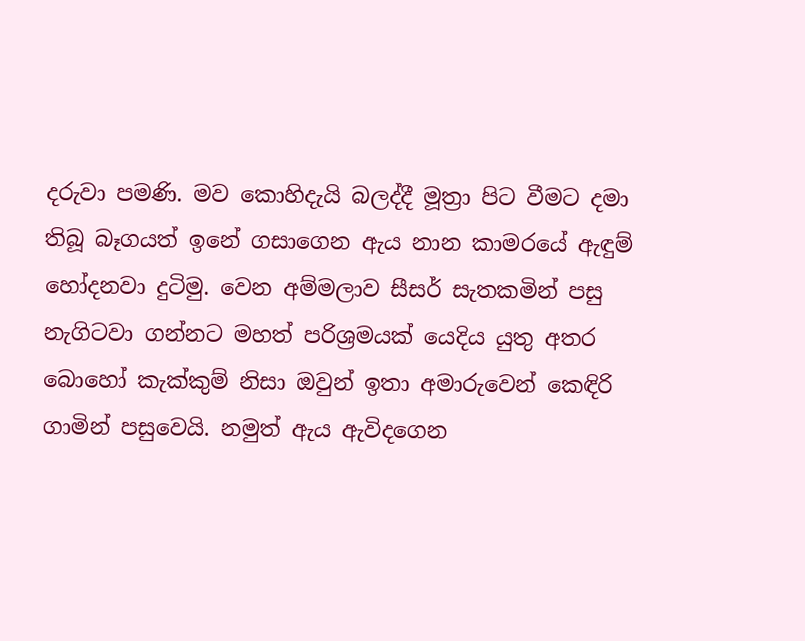දරුවා පමණි. මව කොහිදැයි බලද්දී මූත්‍රා පිට වීමට දමා තිබූ බෑගයත් ඉනේ ගසාගෙන ඇය නාන කාමරයේ ඇඳුම් හෝදනවා දුටිමු. වෙන අම්මලාව සීසර් සැතකමින් පසු නැගිටවා ගන්නට මහත් පරිශ්‍රමයක් යෙදිය යුතු අතර බොහෝ කැක්කුම් නිසා ඔවුන් ඉතා අමාරුවෙන් කෙඳිරි ගාමින් පසුවෙයි. නමුත් ඇය ඇවිදගෙන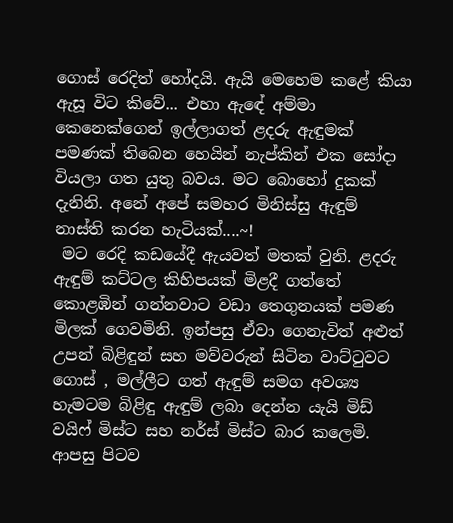ගොස් රෙදිත් හෝදයි. ඇයි මෙහෙම කළේ කියා ඇසූ විට කිවේ... එහා ඇඳේ අම්මා කෙනෙක්ගෙන් ඉල්ලාගත් ළදරු ඇඳුමක් පමණක් තිබෙන හෙයින් නැප්කින් එක සෝදා වියලා ගත යුතු බවය. මට බොහෝ දුකක් දැනිනි. අනේ අපේ සමහර මිනිස්සු ඇඳුම් නාස්ති කරන හැටියක්....~!
 මට රෙදි කඩයේදී ඇයවත් මතක් වුනි. ළදරු ඇඳුම් කට්ටල කිහිපයක් මිළදී ගත්තේ කොළඹින් ගන්නවාට වඩා තෙගුනයක් පමණ මිලක් ගෙවමිනි. ඉන්පසු ඒවා ගෙනැවිත් අළුත් උපන් බිළිඳුන් සහ මව්වරුන් සිටින වාට්ටුවට ගොස් , මල්ලීට ගත් ඇඳුම් සමග අවශ්‍ය හැමටම බිළිඳු ඇඳුම් ලබා දෙන්න යැයි මිඩ් වයිෆ් මිස්ට සහ නර්ස් මිස්ට බාර කලෙමි. ආපසු පිටව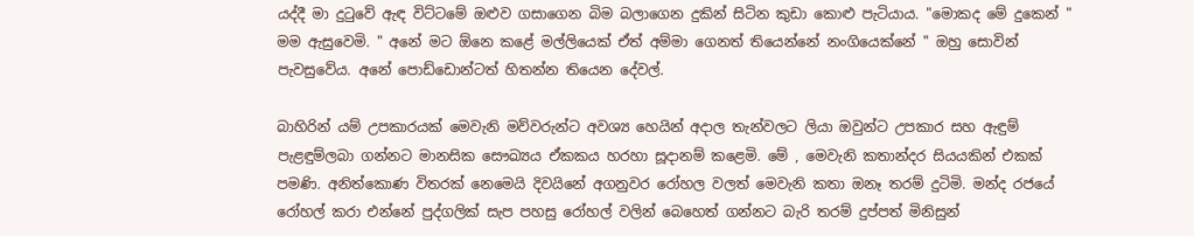යද්දී මා දුටුවේ ඇඳ විට්ටමේ ඔළුව ගසාගෙන බිම බලාගෙන දුකින් සිටින කුඩා කොළු පැටියාය. "මොකද මේ දුකෙන් " මම ඇසුවෙමි. " අනේ මට ඕනෙ කළේ මල්ලියෙක් ඒත් අම්මා ගෙනත් තියෙන්නේ නංගියෙක්නේ " ඔහු සොවින් පැවසුවේය. අනේ පොඩ්ඩොන්ටත් හිතන්න තියෙන දේවල්.

බාහිරින් යම් උපකාරයක් මෙවැනි මව්වරුන්ට අවශ්‍ය හෙයින් අදාල තැන්වලට ලියා ඔවුන්ට උපකාර සහ ඇඳුම් පැළඳුම්ලබා ගන්නට මානසික සෞඛ්‍යය ඒකකය හරහා සූදානම් කළෙමි. මේ , මෙවැනි කතාන්දර සියයකින් එකක් පමණි. අනිත්කොණ විතරක් නෙමෙයි දිවයිනේ අගනුවර රෝහල වලත් මෙවැනි කතා ඔනෑ තරම් දුටිමි. මන්ද රජයේ රෝහල් කරා එන්නේ පුද්ගලික් සැප පහසු රෝහල් වලින් බෙහෙත් ගන්නට බැරි තරම් දුප්පත් මිනිසුන්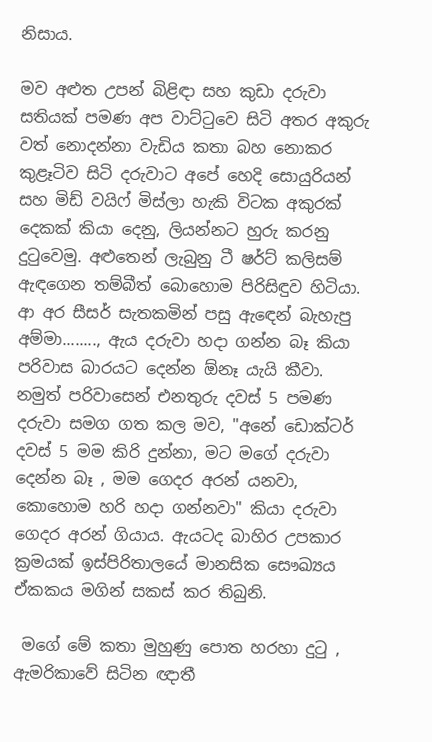නිසාය.

මව අළුත උපන් බිළිඳා සහ කුඩා දරුවා සතියක් පමණ අප වාට්ටුවෙ සිටි අතර අකුරු වත් නොදන්නා වැඩිය කතා බහ නොකර කුළෑටිව සිටි දරුවාට අපේ හෙදි සොයුරියන් සහ මිඩ් වයිෆ් මිස්ලා හැකි විටක අකුරක් දෙකක් කියා දෙනු, ලියන්නට හුරු කරනු දුටුවෙමු. අළුතෙන් ලැබුනු ටී ෂර්ට් කලිසම් ඇඳගෙන තම්බීත් බොහොම පිරිසිඳුව හිටියා. ආ අර සීසර් සැතකමින් පසු ඇඳෙන් බැහැපු අම්මා........, ඇය දරුවා හදා ගන්න බෑ කියා පරිවාස බාරයට දෙන්න ඕනෑ යැයි කීවා. නමුත් පරිවාසෙන් එනතුරු දවස් 5 පමණ දරුවා සමග ගත කල මව, "අනේ ඩොක්ටර් දවස් 5 මම කිරි දුන්නා, මට මගේ දරුවා දෙන්න බෑ , මම ගෙදර අරන් යනවා, කොහොම හරි හදා ගන්නවා" කියා දරුවා ගෙදර අරන් ගියාය. ඇයටද බාහිර උපකාර ක්‍රමයක් ඉස්පිරිතාලයේ මානසික සෞඛ්‍යය ඒකකය මගින් සකස් කර තිබුනි.

 මගේ මේ කතා මුහුණු පොත හරහා දුටු , ඇමරිකාවේ සිටින ඥාතී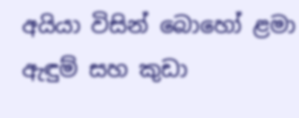අයියා විසින් බොහෝ ළමා ඇඳුම් සහ කුඩා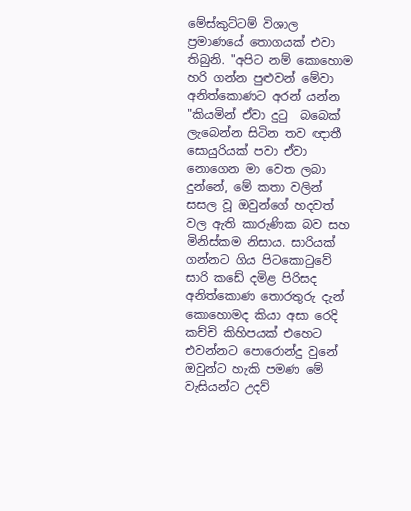මේස්කුට්ටම් විශාල ප්‍රමාණයේ තොගයක් එවා තිබුනි. "අපිට නම් කොහොම හරි ගන්න පුළුවන් මේවා අනිත්කොණට අරන් යන්න "කියමින් ඒවා දුටු  බබෙක් ලැබෙන්න සිටින තව ඥාතී සොයුරියක් පවා ඒවා නොගෙන මා වෙත ලබා දුන්නේ, මේ කතා වලින් සසල වූ ඔවුන්ගේ හදවත් වල ඇති කාරුණික බව සහ මිනිස්කම නිසාය. සාරියක් ගන්නට ගිය පිටකොටුවේ සාරි කඩේ දමිළ පිරිසද අනිත්කොණ තොරතුරු දැන් කොහොමද කියා අසා රෙදි කච්චි කිහිපයක් එහෙට එවන්නට පොරොන්දු වුනේ ඔවුන්ට හැකි පමණ මේ වැසියන්ට උදව්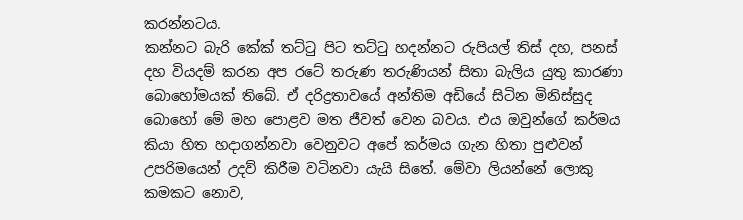කරන්නටය.
කන්නට බැරි කේක් තට්ටු පිට තට්ටු හදන්නට රුපියල් තිස් දහ, පනස් දහ වියදම් කරන අප රටේ තරුණ තරුණියන් සිතා බැලිය යුතු කාරණා බොහෝමයක් තිබේ. ඒ දරිද්‍රතාවයේ අන්තිම අඩියේ සිටින මිනිස්සුද බොහෝ මේ මහ පොළව මත ජීවත් වෙන බවය. එය ඔවුන්ගේ කර්මය කියා හිත හදාගන්නවා වෙනුවට අපේ කර්මය ගැන හිතා පුළුවන් උපරිමයෙන් උදව් කිරීම වටිනවා යැයි සිතේ. මේවා ලියන්නේ ලොකු කමකට නොව,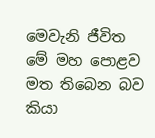මෙවැනි ජීවිත මේ මහ පොළව මත තිබෙන බව කියා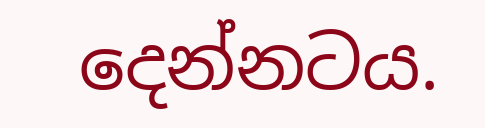දෙන්නටය.